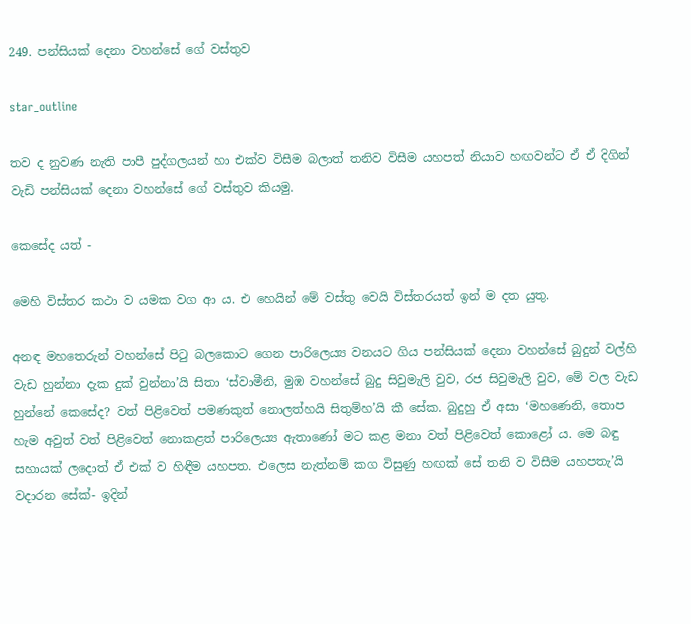249. පන්සියක් දෙනා වහන්සේ ගේ වස්තුව

star_outline

තව ද නුවණ නැති පාපී පුද්ගලයන් හා එක්ව විසීම බලාත් තනිව විසීම යහපත් නියාව හඟවන්ට ඒ ඒ දිගින් වැඩි පන්සියක් දෙනා වහන්සේ ගේ වස්තුව කියමු.

කෙසේද යත් -

මෙහි විස්තර කථා ව යමක වග ආ ය. එ හෙයින් මේ වස්තු වෙයි විස්තරයත් ඉන් ම දත යුතු.

අනඳ මහතෙරුන් වහන්සේ පිටු බලකොට ගෙන පාරිලෙය්‍ය වනයට ගිය පන්සියක් දෙනා වහන්සේ බුදුන් වල්හි වැඩ හුන්නා දැක දුක් වුන්නා’යි සිතා ‘ස්වාමීනි, මුඹ වහන්සේ බුදු සිවුමැලි වුව, රජ සිවුමැලි වුව, මේ වල වැඩ හුන්නේ කෙසේද? වත් පිළිවෙත් පමණකුත් නොලත්හයි සිතුම්හ’යි කී සේක. බුදුහු ඒ අසා ‘මහණෙනි, තොප හැම අවුත් වත් පිළිවෙත් නොකළත් පාරිලෙය්‍ය ඇතාණෝ මට කළ මනා වත් පිළිවෙත් කොළෝ ය. මෙ බඳු සහායක් ලදොත් ඒ එක් ව හිඳීම යහපත. එලෙස නැත්නම් කග විසුණු හඟක් සේ තනි ව විසීම යහපතැ’යි වදාරන සේක්- ඉදින්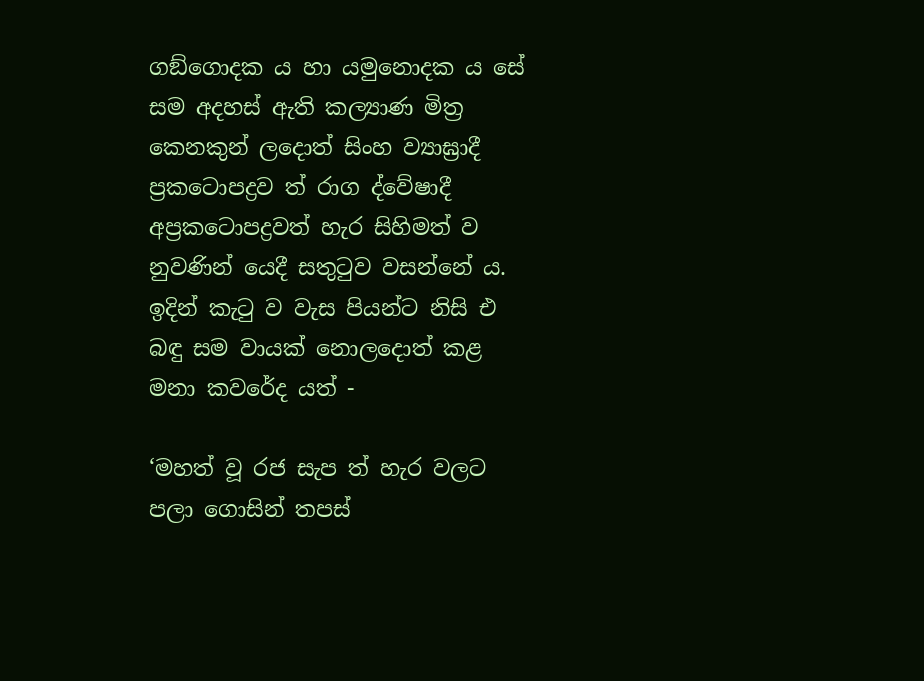ගඞ්ගොදක ය හා යමුනොදක ය සේ සම අදහස් ඇති කල්‍යාණ මිත්‍ර කෙනකුන් ලදොත් සිංහ ව්‍යාඝ්‍රාදී ප්‍රකටොපද්‍රව ත් රාග ද්වේෂාදී අප්‍රකටොපද්‍රවත් හැර සිහිමත් ව නුවණින් යෙදී සතුටුව වසන්නේ ය. ඉදින් කැටු ව වැස පියන්ට නිසි එ බඳු සම වායක් නොලදොත් කළ මනා කවරේද යත් -

‘මහත් වූ රජ සැප ත් හැර වලට පලා ගොසින් තපස්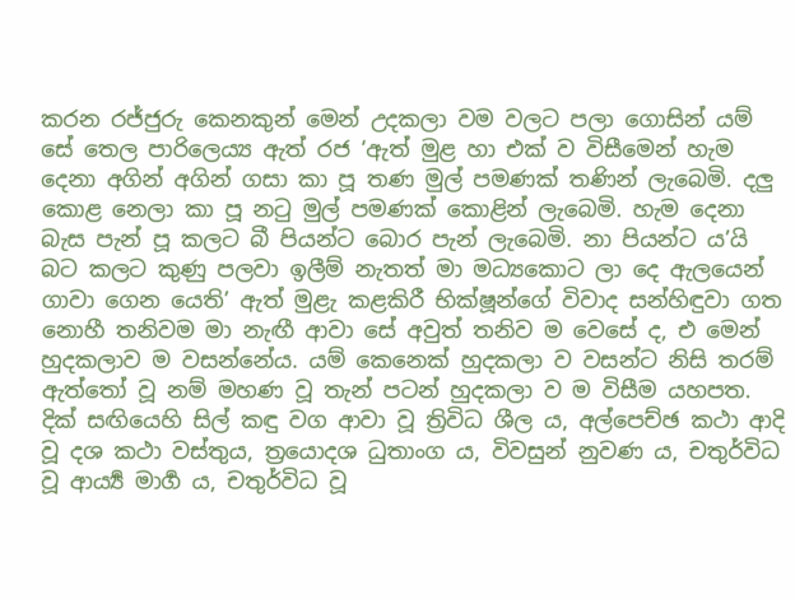කරන රජ්ජුරු කෙනකුන් මෙන් උදකලා වම වලට පලා ගොසින් යම් සේ තෙල පාරිලෙය්‍ය ඇත් රජ ‘ඇත් මුළ හා එක් ව විසීමෙන් හැම දෙනා අගින් අගින් ගසා කා පූ තණ මුල් පමණක් තණින් ලැබෙමි. දලු කොළ නෙලා කා පූ නටු මුල් පමණක් කොළින් ලැබෙමි. හැම දෙනා බැස පැන් පූ කලට බී පියන්ට බොර පැන් ලැබෙමි. නා පියන්ට ය’යි බට කලට කුණු පලවා ඉලීම් නැතත් මා මධ්‍යකොට ලා දෙ ඇලයෙන් ගාවා ගෙන යෙති’ ඇත් මුළැ කළකිරී භික්ෂූන්ගේ විවාද සන්හිඳුවා ගත නොහී තනිවම මා නැඟී ආවා සේ අවුත් තනිව ම වෙසේ ද, එ මෙන් හුදකලාව ම වසන්නේය. යම් කෙනෙක් හුදකලා ව වසන්ට නිසි තරම් ඇත්තෝ වූ නම් මහණ වූ තැන් පටන් හුදකලා ව ම විසීම යහපත. දික් සඟියෙහි සිල් කඳු වග ආවා වූ ත්‍රිවිධ ශීල ය, අල්පෙච්ඡ කථා ආදි වූ දශ කථා වස්තුය, ත්‍රයොදශ ධුතාංග ය, විවසුන් නුවණ ය, චතුර්විධ වූ ආර්‍ය්‍ය මාර්‍ග ය, චතුර්විධ වූ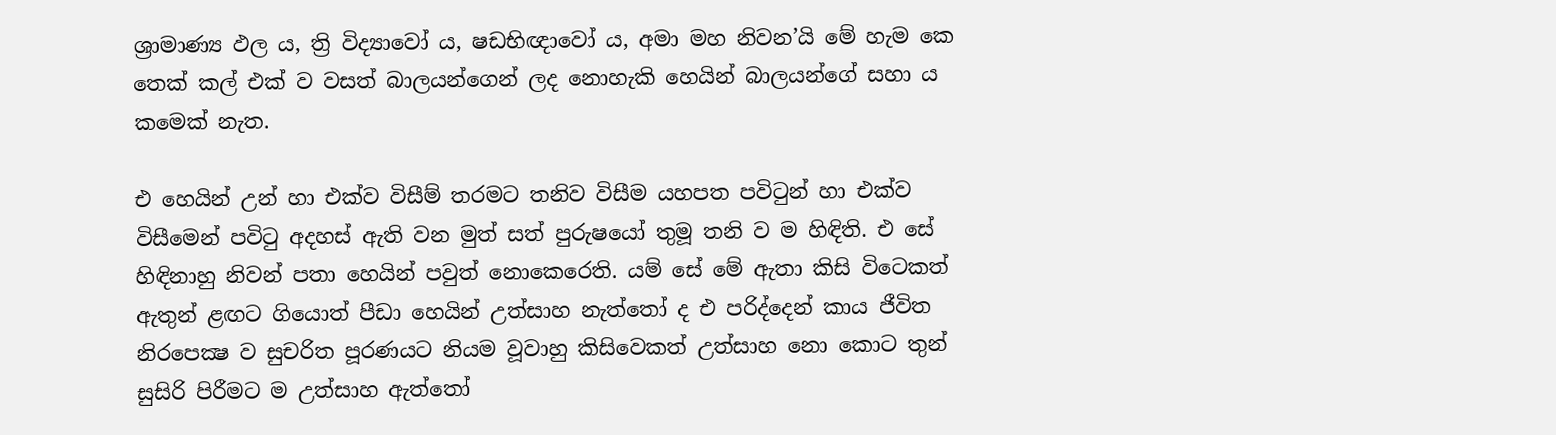ශ්‍රාමාණ්‍ය ඵල ය, ත්‍රි විද්‍යාවෝ ය, ෂඩභිඥාවෝ ය, අමා මහ නිවන’යි මේ හැම කෙ තෙක් කල් එක් ව වසත් බාලයන්ගෙන් ලද නොහැකි හෙයින් බාලයන්ගේ සහා ය කමෙක් නැත.

එ හෙයින් උන් හා එක්ව විසීම් තරමට තනිව විසීම යහපත පවිටුන් හා එක්ව විසීමෙන් පවිටු අදහස් ඇති වන මුත් සත් පුරුෂයෝ තුමූ තනි ව ම හිඳිති. එ සේ හිඳිනාහු නිවන් පතා හෙයින් පවුත් නොකෙරෙති. යම් සේ මේ ඇතා කිසි විටෙකත් ඇතුන් ළඟට ගියොත් පීඩා හෙයින් උත්සාහ නැත්තෝ ද එ පරිද්දෙන් කාය ජීවිත නිරපෙක්‍ෂ ව සුචරිත පූරණයට නියම වූවාහු කිසිවෙකත් උත්සාහ නො කොට තුන් සුසිරි පිරීමට ම උත්සාහ ඇත්තෝ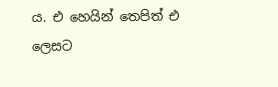ය. එ හෙයින් තෙපිත් එ ලෙසට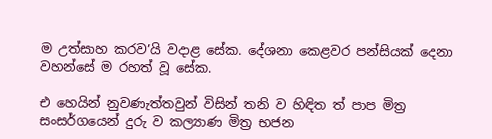ම උත්සාහ කරව’යි වදාළ සේක. දේශනා කෙළවර පන්සියක් දෙනා වහන්සේ ම රහත් වූ සේක.

එ හෙයින් නුවණැත්තවුන් විසින් තනි ව හිඳිත ත් පාප මිත්‍ර සංසර්ගයෙන් දුරු ව කල්‍යාණ මිත්‍ර භජන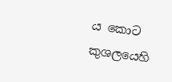ය කොට කුශලයෙහි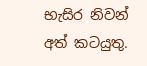භැසිර නිවන් අත් කටයුතු.